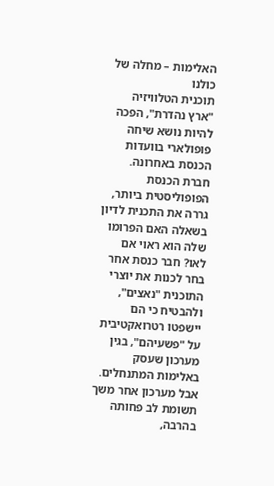האלימות – מחלה של כולנו
תוכנית הטלוויזיה "ארץ נהדרת", הפכה להיות נושא שיחה פופולארי בוועדות הכנסת באחרונה. חברת הכנסת הפופוליסטית ביותר, גררה את התכנית לדיון בשאלה האם הפרומו שלה הוא ראוי אם לאו? חבר כנסת אחר בחר לכנות את יוצרי התוכנית "נאצים", ולהבטיח כי הם יישפטו רטרואקטיבית על "פשעיהם", בגין מערכון שעסק באלימות המתנחלים.
אבל מערכון אחר משך תשומת לב פחותה בהרבה,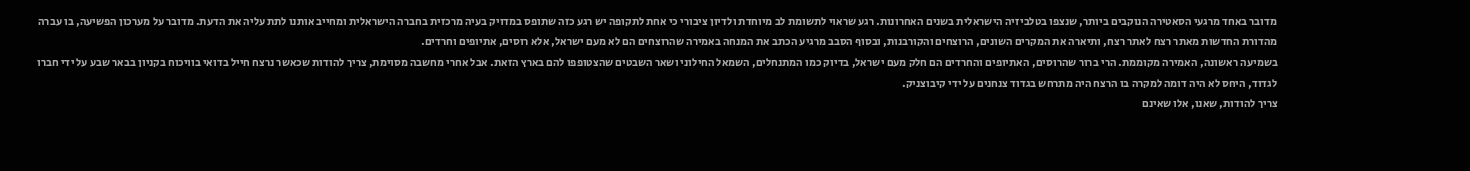מדובר באחד מרגעי הסאטירה הנוקבים ביותר, שנצפו בטלביזיה הישראלית בשנים האחרונות. רגע שראוי לתשומת לב מיוחדת ולדיון ציבורי כי אחת לתקופה יש רגע כזה שתופס במדויק בעיה מרכזית בחברה הישראלית ומחייב אותנו לתת עליה את הדעת. מדובר על מערכון הפשיעה, בו עברה מהדורת החדשות מאתר רצח לאתר רצח, ותיארה את המקרים השונים, הרוצחים והקורבנות, ובסוף הסבב מרגיע הכתב את המנחה באמירה שהרוצחים הם לא מעם ישראל, אלא רוסים, אתיופים וחרדים.
בשמיעה ראשונה, האמירה מקוממת. הרי ברור שהרוסים, האתיופים והחרדים הם חלק מעם ישראל, בדיוק כמו המתנחלים, השמאל החילוני ושאר השבטים שהצטופפו להם בארץ הזאת. אבל אחרי מחשבה מסוימת, צריך להודות שכאשר נרצח חייל בדואי בוויכוח בקניון בבאר שבע על ידי חברו לגדוד, היחס לא היה דומה למקרה בו הרצח היה מתרחש בגדוד צנחנים על ידי קיבוצניק.
צריך להודות, שאנו, אלו שאינם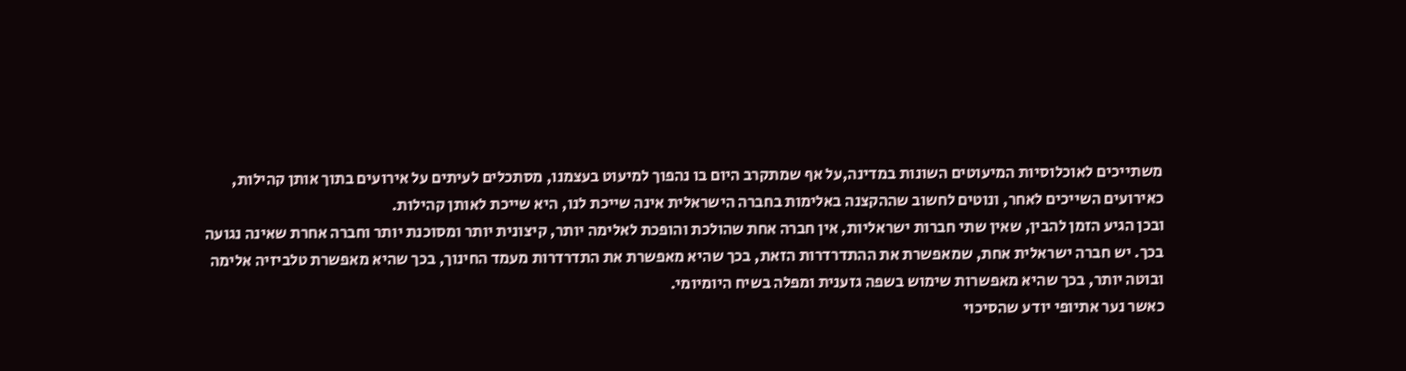משתייכים לאוכלוסיות המיעוטים השונות במדינה,על אף שמתקרב היום בו נהפוך למיעוט בעצמנו, מסתכלים לעיתים על אירועים בתוך אותן קהילות, כאירועים השייכים לאחר, ונוטים לחשוב שההקצנה באלימות בחברה הישראלית אינה שייכת לנו, היא שייכת לאותן קהילות.
ובכן הגיע הזמן להבין, שאין שתי חברות ישראליות, אין חברה אחת שהולכת והופכת לאלימה יותר, קיצונית יותר ומסוכנת יותר וחברה אחרת שאינה נגועה בכך. יש חברה ישראלית אחת, שמאפשרת את ההתדרדרות הזאת, בכך שהיא מאפשרת את התדרדרות מעמד החינוך, בכך שהיא מאפשרת טלביזיה אלימה ובוטה יותר, בכך שהיא מאפשרות שימוש בשפה גזענית ומפלה בשיח היומיומי.
כאשר נער אתיופי יודע שהסיכוי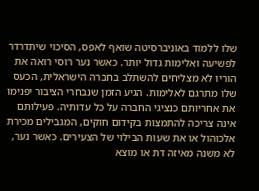שלו ללמוד באוניברסיטה שואף לאפס, הסיכוי שיתדרדר לפשיעה ואלימות גדול יותר. כאשר נער רוסי רואה את הוריו לא מצליחים להשתלב בחברה הישראלית, הכעס שלו מתרגם לאלימות. הגיע הזמן שנבחרי הציבור יפנימו את אחריותם כנציגי החברה על כל עדותיה. פעילותם אינה צריכה להתמצות בקידום חוקים, המגבילים מכירת אלכוהול או את שעות הבילוי של הצעירים. כאשר נער, לא משנה מאיזה דת או מוצא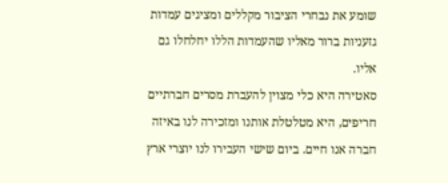שומע את נבחרי הציבור מקללים ומציגים עמדות גזעניות ברור מאליו שהעמדות הללו יחלחלו גם אליו.
סאטירה היא כלי מצוין להעברת מסרים חברתיים חריפים, היא מטלטלת אותנו ומזכירה לנו באיזה חברה אנו חיים. ביום שישי העבירו לנו יוצרי ארץ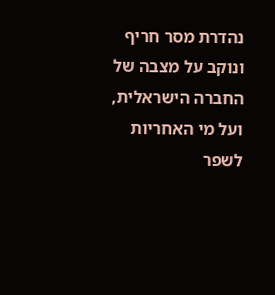נהדרת מסר חריף ונוקב על מצבה של החברה הישראלית, ועל מי האחריות לשפר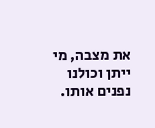את מצבה, מי ייתן וכולנו נפנים אותו.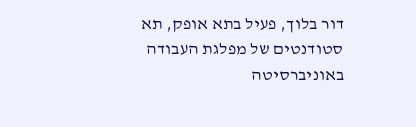דור בלוך, פעיל בתא אופק, תא סטודנטים של מפלגת העבודה באוניברסיטה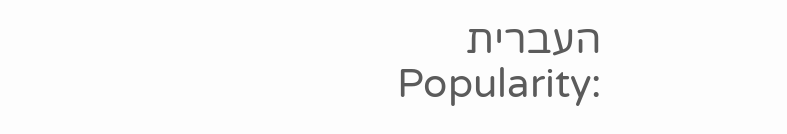העברית
Popularity: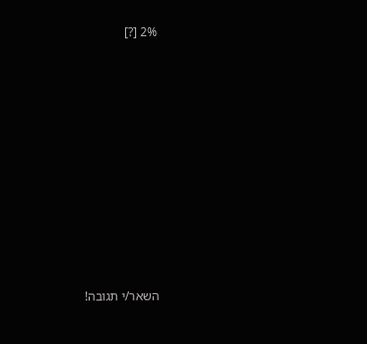2% [?]










השאר/י תגובה!